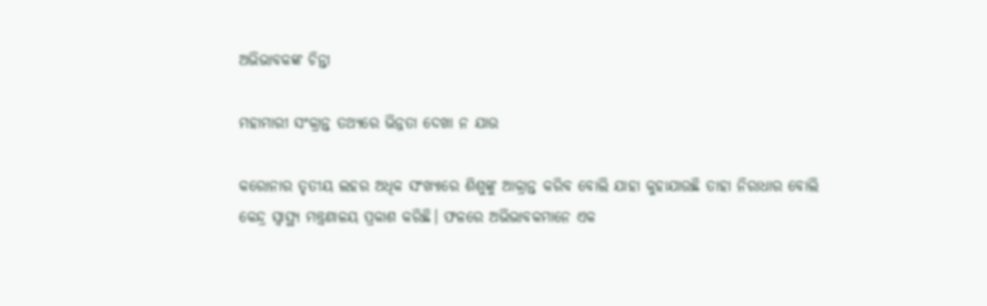ଅଭିଭାବକଙ୍କ ଚିନ୍ତା

ମହାମାରୀ ସଂକ୍ରାନ୍ତ ତଥ୍ୟରେ ଭିନ୍ନତା ଦେଖା ନ ଯାଉ

କରୋନାର ତୃତୀୟ ଲହର ଅଧିକ ସଂଖ୍ୟାରେ ଶିଶୁଙ୍କୁ ଆକ୍ରାନ୍ତ କରିବ ବୋଲି ଯାହା କୁହାଯାଉଛି ତାହା ନିରାଧାର ବୋଲି କେନ୍ଦ୍ର ସ୍ବାସ୍ଥ୍ୟ ମନ୍ତ୍ରଣାଳୟ ପ୍ରକାଶ କରିଛି। ଫଳରେ ଅଭିଭାବକମାନେ ଏକ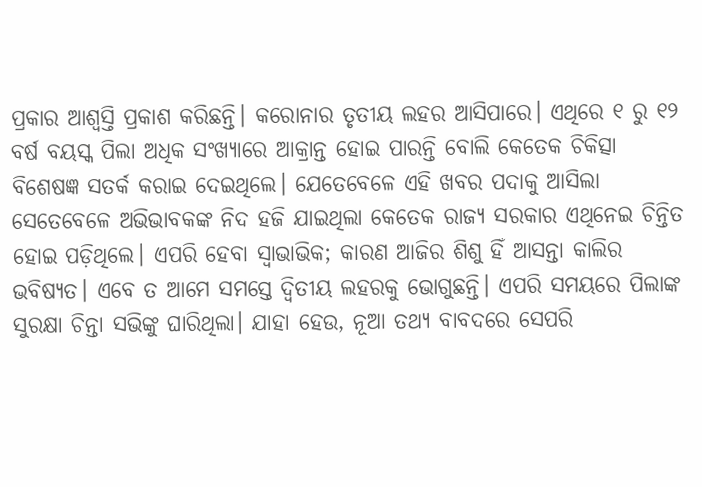ପ୍ରକାର ଆଶ୍ବସ୍ତି ପ୍ରକାଶ କରିଛନ୍ତି। କରୋନାର ତୃତୀୟ ଲହର ଆସିପାରେ। ଏଥିରେ ୧ ରୁ ୧୨ ବର୍ଷ ବୟସ୍କ ପିଲା ଅଧିକ ସଂଖ୍ୟାରେ ଆକ୍ରାନ୍ତ ହୋଇ ପାରନ୍ତି ବୋଲି କେତେକ ଚିକିତ୍ସା ବିଶେଷଜ୍ଞ ସତର୍କ କରାଇ ଦେଇଥିଲେ। ଯେତେବେଳେ ଏହି ଖବର ପଦାକୁ ଆସିଲା ସେତେବେଳେ ଅଭିଭାବକଙ୍କ ନିଦ ହଜି ଯାଇଥିଲା କେତେକ ରାଜ୍ୟ ସରକାର ଏଥିନେଇ ଚିନ୍ତିତ ହୋଇ ପଡ଼ିଥିଲେ। ଏପରି ହେବା ସ୍ବାଭାଭିକ; କାରଣ ଆଜିର ଶିଶୁ ହିଁ ଆସନ୍ତା କାଲିର ଭବିଷ୍ୟତ। ଏବେ ତ ଆମେ ସମସ୍ତେ ଦ୍ବିତୀୟ ଲହରକୁ ଭୋଗୁଛନ୍ତି। ଏପରି ସମୟରେ ପିଲାଙ୍କ ସୁରକ୍ଷା ଚିନ୍ତା ସଭିଙ୍କୁ ଘାରିଥିଲା। ଯାହା ହେଉ, ନୂଆ ତଥ୍ୟ ବାବଦରେ ସେପରି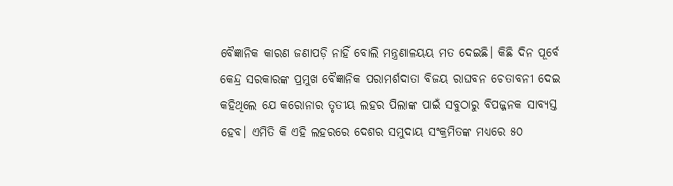ବୈଜ୍ଞାନିକ କାରଣ ଜଣାପଡ଼ି ନାହିଁ ବୋଲି ମନ୍ତ୍ରଣାଳୟୟ ମତ ଦେଇଛି। କିଛି ଦିନ ପୂର୍ବେ କେନ୍ଦ୍ର ସରକାରଙ୍କ ପ୍ରମୁଖ ବୈଜ୍ଞାନିକ ପରାମର୍ଶଦାତା ବିଜୟ ରାଘବନ ଚେତାବନୀ ଦେଇ କହିଥିଲେ ଯେ କରୋନାର ତୃତୀୟ ଲହର ପିଲାଙ୍କ ପାଇଁ ସବୁଠାରୁ ବିପଜ୍ଜନକ ସାବ୍ୟସ୍ତ ହେବ। ଏମିତି କି ଏହି ଲହରରେ ଦେଶର ସମୁଦାୟ ସଂକ୍ରମିତଙ୍କ ମଧ୍ୟରେ ୫୦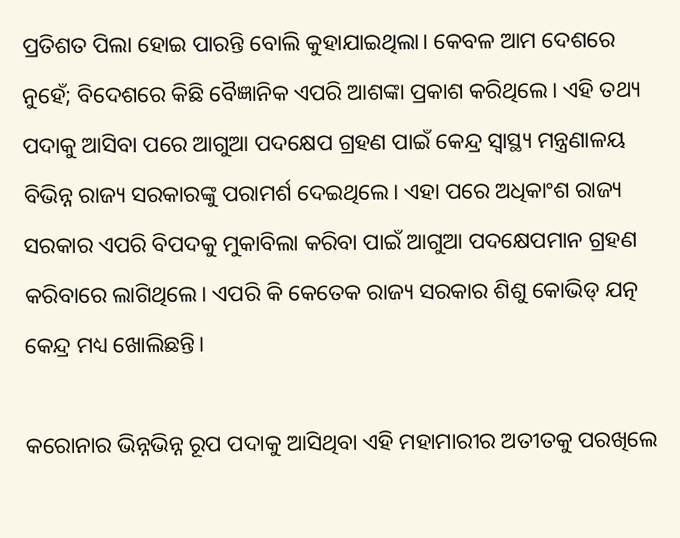ପ୍ରତିଶତ ପିଲା ହୋଇ ପାରନ୍ତି ବୋଲି କୁହାଯାଇଥିଲା। କେବଳ ଆମ ଦେଶରେ ନୁହେଁ; ବିଦେଶରେ କିଛି ବୈଜ୍ଞାନିକ ଏପରି ଆଶଙ୍କା ପ୍ରକାଶ କରିଥିଲେ। ଏହି ତଥ୍ୟ ପଦାକୁ ଆସିବା ପରେ ଆଗୁଆ ପଦକ୍ଷେପ ଗ୍ରହଣ ପାଇଁ କେନ୍ଦ୍ର ସ୍ବାସ୍ଥ୍ୟ ମନ୍ତ୍ରଣାଳୟ ବିଭିନ୍ନ ରାଜ୍ୟ ସରକାରଙ୍କୁ ପରାମର୍ଶ ଦେଇଥିଲେ। ଏହା ପରେ ଅଧିକାଂଶ ରାଜ୍ୟ ସରକାର ଏପରି ବିପଦକୁ ମୁକାବିଲା କରିବା ପାଇଁ ଆଗୁଆ ପଦକ୍ଷେପମାନ ଗ୍ରହଣ କରିବାରେ ଲାଗିଥିଲେ। ଏପରି କି କେତେକ ରାଜ୍ୟ ସରକାର ଶିଶୁ କୋଭିଡ୍‌ ଯତ୍ନ କେନ୍ଦ୍ର ମଧ୍ୟ ଖୋଲିଛନ୍ତି।

କରୋନାର ଭିନ୍ନଭିନ୍ନ ରୂପ ପଦାକୁ ଆସିଥିବା ଏହି ମହାମାରୀର ଅତୀତକୁ ପରଖିଲେ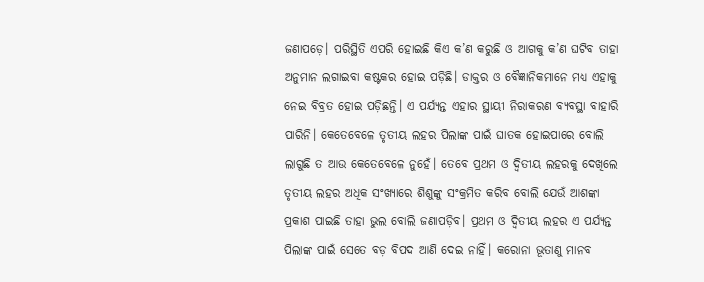ଜଣାପଡ଼େ। ପରିସ୍ଥିତି ଏପରି ହୋଇଛି କିଏ କ’ଣ କରୁଛି ଓ ଆଗକୁ କ’ଣ ଘଟିବ ତାହା ଅନୁମାନ ଲଗାଇବା କଷ୍ଟକର ହୋଇ ପଡ଼ିଛି। ଡାକ୍ତର ଓ ବୈଜ୍ଞାନିକମାନେ ମଧ୍ୟ ଏହାକୁ ନେଇ ବିବ୍ରତ ହୋଇ ପଡ଼ିଛନ୍ତି। ଏ ପର୍ଯ୍ୟନ୍ତ ଏହାର ସ୍ଥାୟୀ ନିରାକରଣ ବ୍ୟବସ୍ଥା ବାହାରି ପାରିନି। କେତେବେଳେ ତୃତୀୟ ଲହର ପିଲାଙ୍କ ପାଇଁ ଘାତକ ହୋଇପାରେ ବୋଲି ଲାଗୁଛି ତ ଆଉ କେତେବେଳେ ନୁହେଁ। ତେବେ ପ୍ରଥମ ଓ ଦ୍ବିତୀୟ ଲହରକୁ ଦେଖିଲେ ତୃତୀୟ ଲହର ଅଧିକ ସଂଖ୍ୟାରେ ଶିଶୁଙ୍କୁ ସଂକ୍ରମିତ କରିବ ବୋଲି ଯେଉଁ ଆଶଙ୍କା ପ୍ରକାଶ ପାଇଛି ତାହା ଭୁଲ ବୋଲି ଜଣାପଡ଼ିବ। ପ୍ରଥମ ଓ ଦ୍ବିତୀୟ ଲହର ଏ ପର୍ଯ୍ୟନ୍ତ ପିଲାଙ୍କ ପାଇଁ ସେତେ ବଡ଼ ବିପଦ ଆଣି ଦେଇ ନାହିଁ। କରୋନା ଭୂତାଣୁ ମାନବ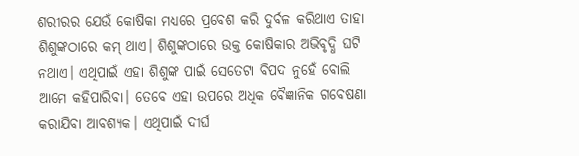ଶରୀରର ଯେଉଁ କୋଷିକା ମଧ୍ୟରେ ପ୍ରବେଶ କରି ଦୁର୍ବଳ କରିଥାଏ ତାହା ଶିଶୁଙ୍କଠାରେ କମ୍‌ ଥାଏ। ଶିଶୁଙ୍କଠାରେ ଉକ୍ତ କୋଷିକାର ଅଭିବୃଦ୍ଧି ଘଟି ନଥାଏ। ଏଥିପାଇଁ ଏହା ଶିଶୁଙ୍କ ପାଇଁ ସେତେଟା ବିପଦ ନୁହେଁ ବୋଲି ଆମେ କହିପାରିବା। ତେବେ ଏହା ଉପରେ ଅଧିକ ବୈଜ୍ଞାନିକ ଗବେଷଣା କରାଯିବା ଆବଶ୍ୟକ। ଏଥିପାଇଁ ଦୀର୍ଘ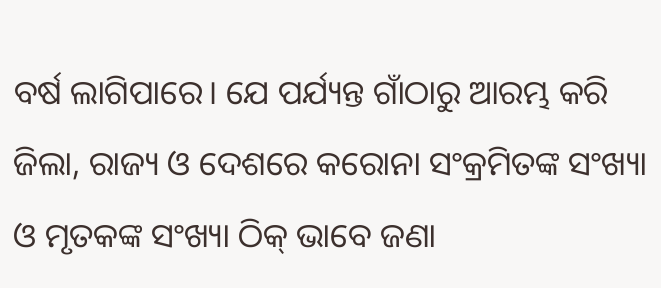ବର୍ଷ ଲାଗିପାରେ। ଯେ ପର୍ଯ୍ୟନ୍ତ ଗାଁଠାରୁ ଆରମ୍ଭ କରି ଜିଲା, ରାଜ୍ୟ ଓ ଦେଶରେ କରୋନା ସଂକ୍ରମିତଙ୍କ ସଂଖ୍ୟା ଓ ମୃତକଙ୍କ ସଂଖ୍ୟା ଠିକ୍‌ ଭାବେ ଜଣା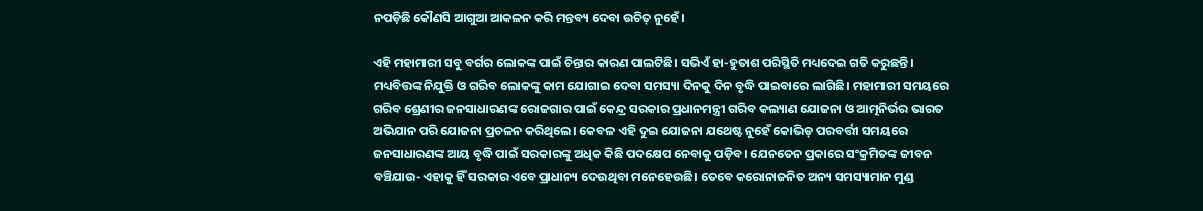ନପଡ଼ିଛି କୌଣସି ଆଗୁଆ ଆକଳନ କରି ମନ୍ତବ୍ୟ ଦେବା ଉଚିତ୍‌ ନୁହେଁ।

ଏହି ମହାମାରୀ ସବୁ ବର୍ଗର ଲୋକଙ୍କ ପାଇଁ ଚିନ୍ତାର କାରଣ ପାଲଟିଛି। ସଭିଏଁ ହା-ହୁତାଶ ପରିସ୍ଥିତି ମଧ୍ୟଦେଇ ଗତି କରୁଛନ୍ତି। ମଧ୍ୟବିତ୍ତଙ୍କ ନିଯୁକ୍ତି ଓ ଗରିବ ଲୋକଙ୍କୁ କାମ ଯୋଗାଇ ଦେବା ସମସ୍ୟା ଦିନକୁ ଦିନ ବୃଦ୍ଧି ପାଇବାରେ ଲାଗିଛି। ମହାମାରୀ ସମୟରେ ଗରିବ ଶ୍ରେଣୀର ଜନସାଧାରଣଙ୍କ ରୋଜଗାର ପାଇଁ କେନ୍ଦ୍ର ସରକାର ପ୍ରଧାନମନ୍ତ୍ରୀ ଗରିବ କଲ୍ୟାଣ ଯୋଜନା ଓ ଆତ୍ମନିର୍ଭର ଭାରତ ଅଭିଯାନ ପରି ଯୋଜନା ପ୍ରଚଳନ କରିଥିଲେ। କେବଳ ଏହି ଦୁଇ ଯୋଜନା ଯଥେଷ୍ଟ ନୁହେଁ କୋଭିଡ୍‌ ପରବର୍ତ୍ତୀ ସମୟରେ ଜନସାଧାରଣଙ୍କ ଆୟ ବୃଦ୍ଧି ପାଇଁ ସରକାରଙ୍କୁ ଅଧିକ କିଛି ପଦକ୍ଷେପ ନେବାକୁ ପଡ଼ିବ। ଯେନତେନ ପ୍ରକାରେ ସଂକ୍ରମିତଙ୍କ ଜୀବନ ବଞ୍ଚିଯାଉ- ଏହାକୁ ହିଁ ସରକାର ଏବେ ପ୍ରାଧାନ୍ୟ ଦେଉଥିବା ମନେହେଉଛି। ତେବେ କରୋନାଜନିତ ଅନ୍ୟ ସମସ୍ୟାମାନ ମୁଣ୍ଡ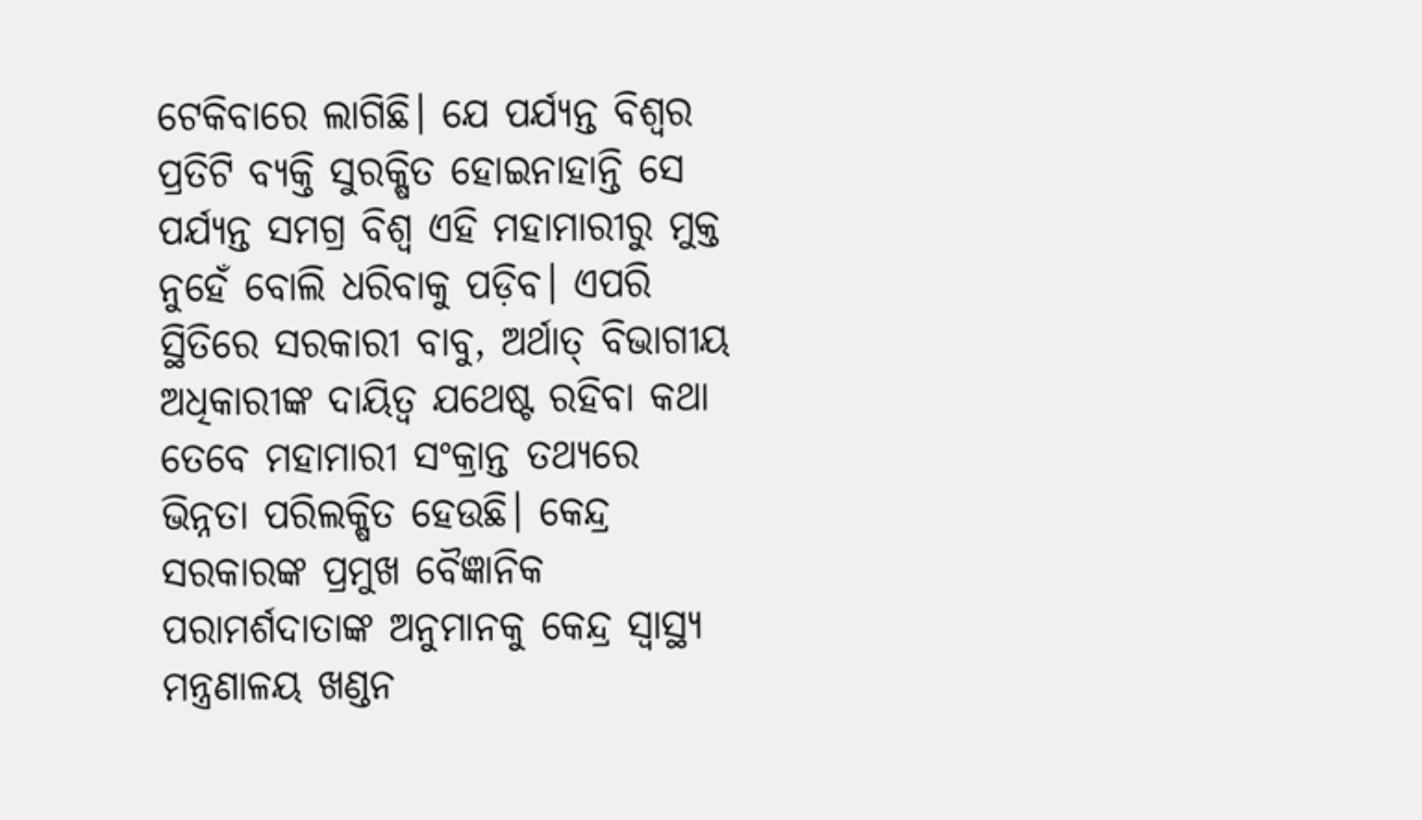ଟେକିବାରେ ଲାଗିଛି। ଯେ ପର୍ଯ୍ୟନ୍ତ ବିଶ୍ବର ପ୍ରତିଟି ବ୍ୟକ୍ତି ସୁରକ୍ଷିତ ହୋଇନାହାନ୍ତି ସେ ପର୍ଯ୍ୟନ୍ତ ସମଗ୍ର ବିଶ୍ବ ଏହି ମହାମାରୀରୁ ମୁକ୍ତ ନୁହେଁ ବୋଲି ଧରିବାକୁ ପଡ଼ିବ। ଏପରି ସ୍ଥିତିରେ ସରକାରୀ ବାବୁ, ଅର୍ଥାତ୍‌ ବିଭାଗୀୟ ଅଧିକାରୀଙ୍କ ଦାୟିତ୍ବ ଯଥେଷ୍ଟ ରହିବା କଥା ତେବେ ମହାମାରୀ ସଂକ୍ରାନ୍ତ ତଥ୍ୟରେ ଭିନ୍ନତା ପରିଲକ୍ଷିତ ହେଉଛି। କେନ୍ଦ୍ର ସରକାରଙ୍କ ପ୍ରମୁଖ ବୈଜ୍ଞାନିକ ପରାମର୍ଶଦାତାଙ୍କ ଅନୁମାନକୁ କେନ୍ଦ୍ର ସ୍ବାସ୍ଥ୍ୟ ମନ୍ତ୍ରଣାଳୟ ଖଣ୍ଡନ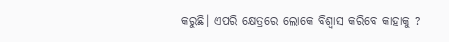କରୁଛି। ଏପରି କ୍ଷେତ୍ରରେ ଲୋକେ ବିଶ୍ବାସ କରିବେ କାହାକୁ ?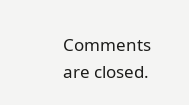Comments are closed.